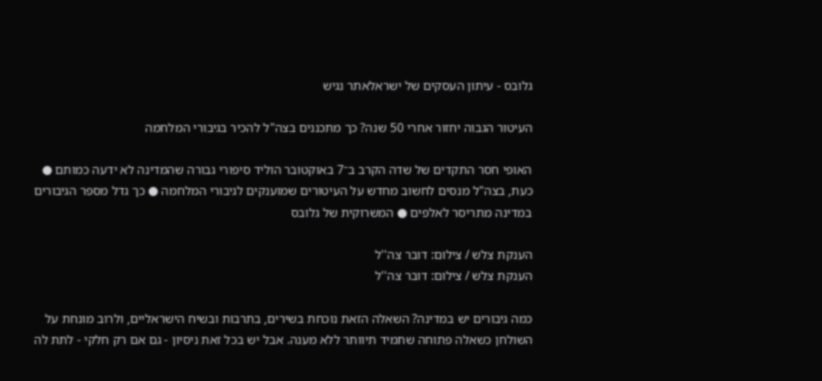גלובס - עיתון העסקים של ישראלאתר נגיש

העיטור הגבוה יחזור אחרי 50 שנה? כך מתכננים בצה"ל להכיר בגיבורי המלחמה

האופי חסר התקדים של שדה הקרב ב־7 באוקטובר הוליד סיפורי גבורה שהמדינה לא ידעה כמותם ● כעת, בצה"ל מנסים לחשוב מחדש על העיטורים שמוענקים לגיבורי המלחמה ● כך גדל מספר הגיבורים במדינה מתריסר לאלפים ● המשרוקית של גלובס

הענקת צלש / צילום: דובר צה''ל
הענקת צלש / צילום: דובר צה''ל

כמה גיבורים יש במדינה? השאלה הזאת נוכחת בשירים, בתרבות ובשיח הישראליים, ולרוב מונחת על השולחן כשאלה פתוחה שתמיד תיוותר ללא מענה. אבל יש בכל זאת ניסיון - גם אם רק חלקי - לתת לה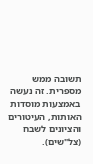תשובה ממש מספרית. זה נעשה באמצעות מוסדות האותות, העיטורים והציונים לשבח (צל"שים).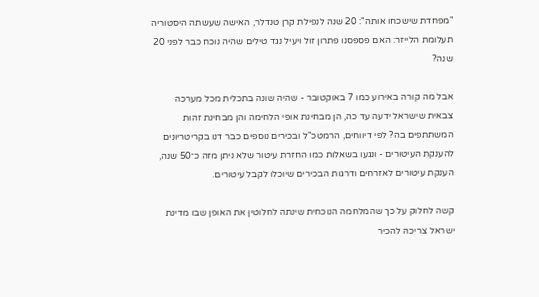"מפחדת שישכחו אותה": 20 שנה לנפילת קרן טנדלר, האישה שעשתה היסטוריה
תעלומת הלייזר: האם פספסנו פתרון זול ויעיל נגד טילים שהיה נוכח כבר לפני 20 שנה?

אבל מה קורה באירוע כמו 7 באוקטובר - שהיה שונה בתכלית מכל מערכה צבאית שישראל ידעה עד כה, הן מבחינת אופי הלחימה והן מבחינת זהות המשתתפים בה? לפי דיווחים, הרמטכ"ל ובכירים נוספים כבר דנו בקריטריונים להענקת העיטורים - ונגעו בשאלות כמו החזרת עיטור שלא ניתן מזה כ־50 שנה, הענקת עיטורים לאזרחים ודרגות הבכירים שיוכלו לקבל עיטורים.

קשה לחלוק על כך שהמלחמה הנוכחית שינתה לחלוטין את האופן שבו מדינת ישראל צריכה להכיר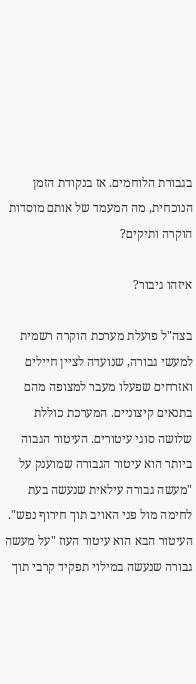בגבורת הלוחמים. אז בנקודת הזמן הנוכחית, מה המעמד של אותם מוסדות הוקרה ותיקים?

איזהו גיבור?

בצה"ל פועלת מערכת הוקרה רשמית למעשי גבורה, שנועדה לציין חיילים ואזרחים שפעלו מעבר למצופה מהם בתנאים קיצוניים. המערכת כוללת שלושה סוגי עיטורים. העיטור הגבוה ביותר הוא עיטור הגבורה שמוענק על "מעשה גבורה עילאית שנעשה בעת לחימה מול פני האויב תוך חירוף נפש". העיטור הבא הוא עיטור העוז "על מעשה גבורה שנעשה במילוי תפקיד קרבי תוך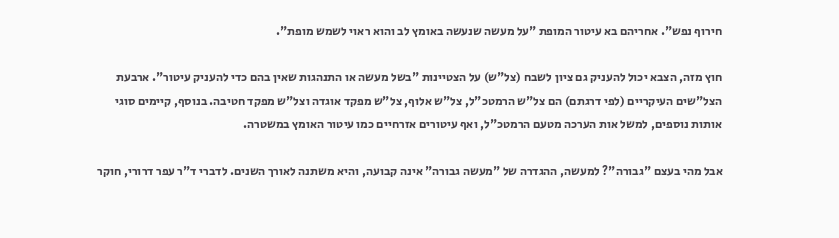חירוף נפש". אחריהם בא עיטור המופת "על מעשה שנעשה באומץ לב והוא ראוי לשמש מופת".

חוץ מזה, הצבא יכול להעניק גם ציון לשבח (צל"ש) על הצטיינות "בשל מעשה או התנהגות שאין בהם כדי להעניק עיטור". ארבעת הצל"שים העיקריים (לפי דרגתם) הם צל"ש הרמטכ"ל, צל"ש אלוף, צל"ש מפקד אוגדה וצל"ש מפקד חטיבה. בנוסף, קיימים סוגי אותות נוספים, למשל אות הערכה מטעם הרמטכ"ל, ואף עיטורים אזרחיים כמו עיטור האומץ במשטרה.

אבל מהי בעצם "גבורה"? למעשה, ההגדרה של "מעשה גבורה" אינה קבועה, והיא משתנה לאורך השנים. לדברי ד"ר עפר דרורי, חוקר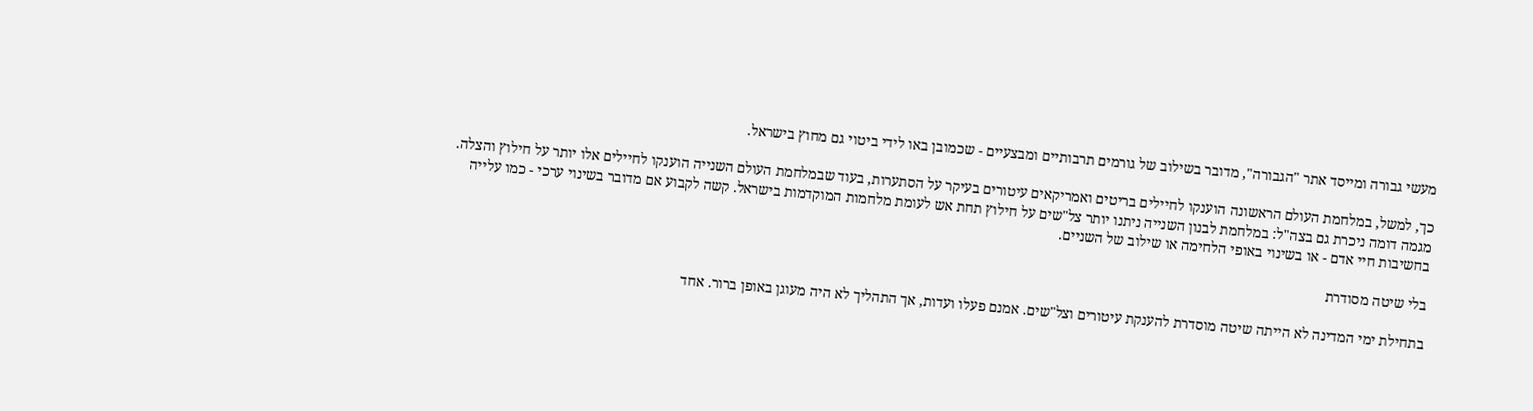מעשי גבורה ומייסד אתר "הגבורה", מדובר בשילוב של גורמים תרבותיים ומבצעיים - שכמובן באו לידי ביטוי גם מחוץ בישראל.

כך, למשל, במלחמת העולם הראשונה הוענקו לחיילים בריטים ואמריקאים עיטורים בעיקר על הסתערות, בעוד שבמלחמת העולם השנייה הוענקו לחיילים אלו יותר על חילוץ והצלה. מגמה דומה ניכרת גם בצה"ל: במלחמת לבנון השנייה ניתנו יותר צל"שים על חילוץ תחת אש לעומת מלחמות המוקדמות בישראל. קשה לקבוע אם מדובר בשינוי ערכי - כמו עלייה בחשיבות חיי אדם - או בשינוי באופי הלחימה או שילוב של השניים.

בלי שיטה מסודרת

בתחילת ימי המדינה לא הייתה שיטה מוסדרת להענקת עיטורים וצל"שים. אמנם פעלו ועדות, אך התהליך לא היה מעוגן באופן ברור. אחד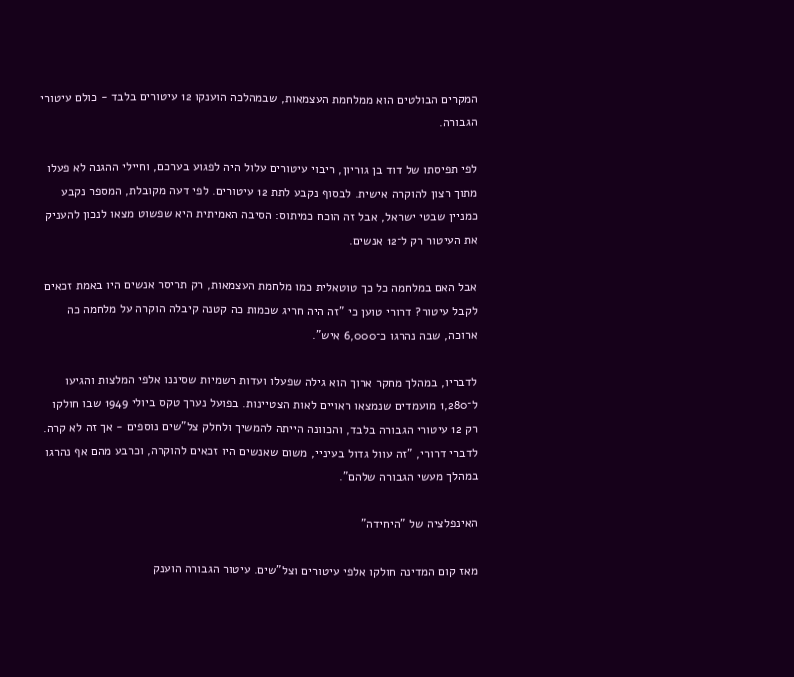המקרים הבולטים הוא ממלחמת העצמאות, שבמהלכה הוענקו 12 עיטורים בלבד - כולם עיטורי הגבורה.

לפי תפיסתו של דוד בן גוריון, ריבוי עיטורים עלול היה לפגוע בערכם, וחיילי ההגנה לא פעלו מתוך רצון להוקרה אישית. לבסוף נקבע לתת 12 עיטורים. לפי דעה מקובלת, המספר נקבע כמניין שבטי ישראל, אבל זה הוכח כמיתוס: הסיבה האמיתית היא שפשוט מצאו לנכון להעניק את העיטור רק ל־12 אנשים.

אבל האם במלחמה כל כך טוטאלית כמו מלחמת העצמאות, רק תריסר אנשים היו באמת זכאים לקבל עיטור? דרורי טוען כי "זה היה חריג שכמות כה קטנה קיבלה הוקרה על מלחמה כה ארוכה, שבה נהרגו כ־6,000 איש".

לדבריו, במהלך מחקר ארוך הוא גילה שפעלו ועדות רשמיות שסיננו אלפי המלצות והגיעו ל־1,280 מועמדים שנמצאו ראויים לאות הצטיינות. בפועל נערך טקס ביולי 1949 שבו חולקו רק 12 עיטורי הגבורה בלבד, והכוונה הייתה להמשיך ולחלק צל"שים נוספים - אך זה לא קרה. לדברי דרורי, "זה עוול גדול בעיניי, משום שאנשים היו זכאים להוקרה, וכרבע מהם אף נהרגו במהלך מעשי הגבורה שלהם".

האינפלציה של "היחידה"

מאז קום המדינה חולקו אלפי עיטורים וצל"שים. עיטור הגבורה הוענק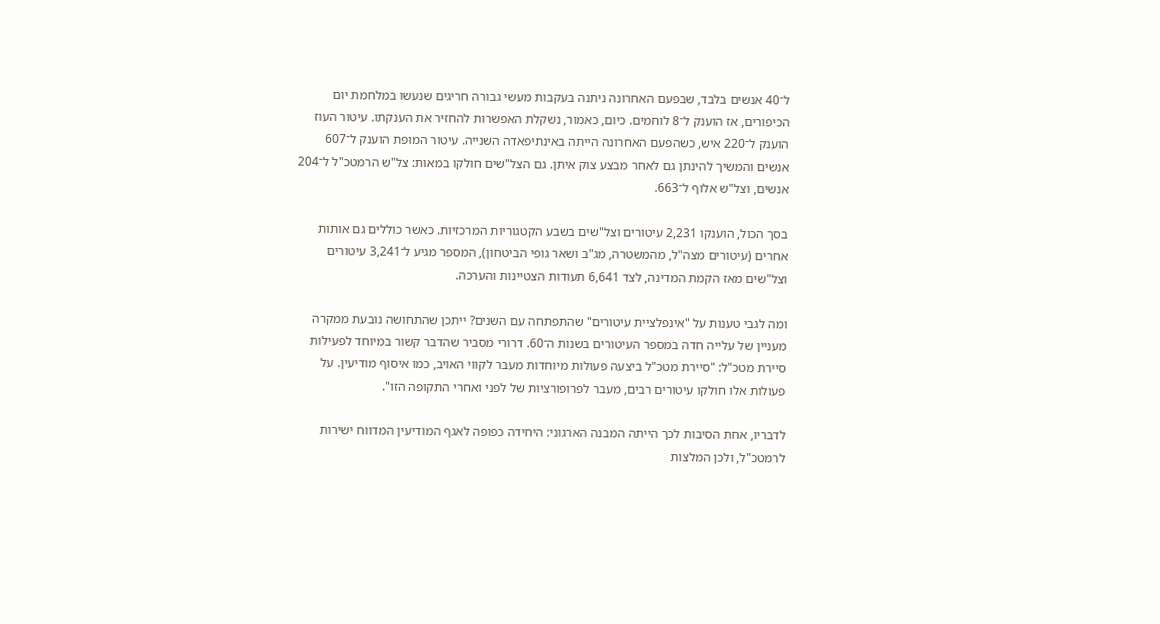ל־40 אנשים בלבד, שבפעם האחרונה ניתנה בעקבות מעשי גבורה חריגים שנעשו במלחמת יום הכיפורים, אז הוענק ל־8 לוחמים. כיום, כאמור, נשקלת האפשרות להחזיר את הענקתו. עיטור העוז הוענק ל־220 איש, כשהפעם האחרונה הייתה באינתיפאדה השנייה. עיטור המופת הוענק ל־607 אנשים והמשיך להינתן גם לאחר מבצע צוק איתן. גם הצל"שים חולקו במאות: צל"ש הרמטכ"ל ל־204 אנשים, וצל"ש אלוף ל־663.

בסך הכול, הוענקו 2,231 עיטורים וצל"שים בשבע הקטגוריות המרכזיות. כאשר כוללים גם אותות אחרים (עיטורים מצה"ל, מהמשטרה, מג"ב ושאר גופי הביטחון), המספר מגיע ל־3,241 עיטורים וצל"שים מאז הקמת המדינה, לצד 6,641 תעודות הצטיינות והערכה.

ומה לגבי טענות על "אינפלציית עיטורים" שהתפתחה עם השנים? ייתכן שהתחושה נובעת ממקרה מעניין של עלייה חדה במספר העיטורים בשנות ה־60. דרורי מסביר שהדבר קשור במיוחד לפעילות סיירת מטכ"ל: "סיירת מטכ"ל ביצעה פעולות מיוחדות מעבר לקווי האויב, כמו איסוף מודיעין. על פעולות אלו חולקו עיטורים רבים, מעבר לפרופורציות של לפני ואחרי התקופה הזו".

לדבריו, אחת הסיבות לכך הייתה המבנה הארגוני: היחידה כפופה לאגף המודיעין המדווח ישירות לרמטכ"ל, ולכן המלצות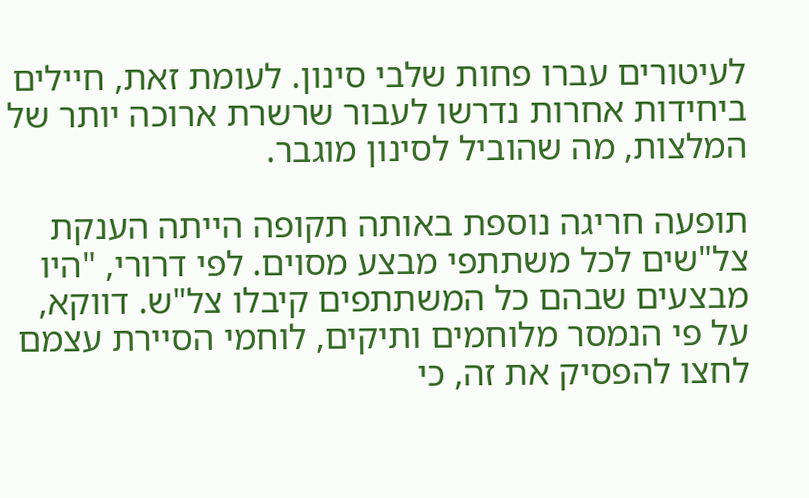לעיטורים עברו פחות שלבי סינון. לעומת זאת, חיילים ביחידות אחרות נדרשו לעבור שרשרת ארוכה יותר של המלצות, מה שהוביל לסינון מוגבר.

תופעה חריגה נוספת באותה תקופה הייתה הענקת צל"שים לכל משתתפי מבצע מסוים. לפי דרורי, "היו מבצעים שבהם כל המשתתפים קיבלו צל"ש. דווקא, על פי הנמסר מלוחמים ותיקים, לוחמי הסיירת עצמם לחצו להפסיק את זה, כי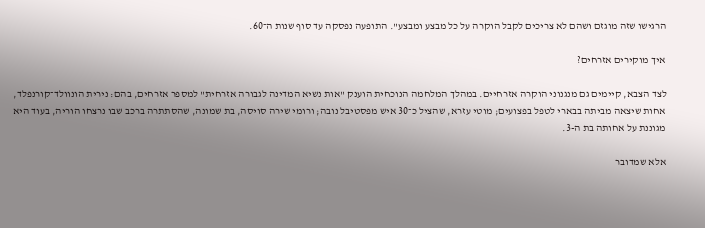הרגישו שזה מוגזם ושהם לא צריכים לקבל הוקרה על כל מבצע ומבצע". התופעה נפסקה עד סוף שנות ה־60.

איך מוקירים אזרחים?

לצד הצבא, קיימים גם מנגנוני הוקרה אזרחיים. במהלך המלחמה הנוכחית הוענק "אות נשיא המדינה לגבורה אזרחית" למספר אזרחים, בהם: נירית הונוולד־קורנפלד, אחות שיצאה מביתה בבארי לטפל בפצועים; מוטי עזרא, שהציל כ־30 איש מפסטיבל נובה; ורומי שירה סויסה, בת שמונה, שהסתתרה ברכב שבו נרצחו הוריה, בעוד היא מגוננת על אחותה בת ה-3.

אלא שמדובר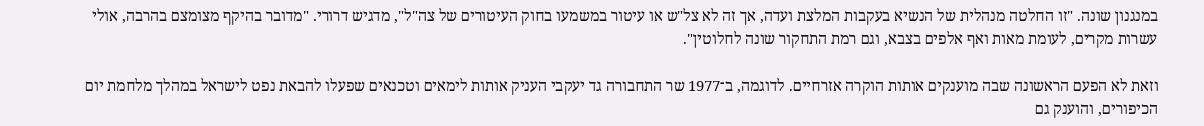במנגנון שונה. "זו החלטה מנהלית של הנשיא בעקבות המלצת ועדה, אך זה לא צל"ש או עיטור במשמעו בחוק העיטורים של צה"ל", מדגיש דרורי. "מדובר בהיקף מצומצם בהרבה, אולי עשרות מקרים, לעומת מאות ואף אלפים בצבא, וגם רמת התחקור שונה לחלוטין".

וזאת לא הפעם הראשונה שבה מוענקים אותות הוקרה אזרחיים. לדוגמה, ב־1977 שר התחבורה גד יעקבי העניק אותות לימאים וטכנאים שפעלו להבאת נפט לישראל במהלך מלחמת יום הכיפורים, והוענק גם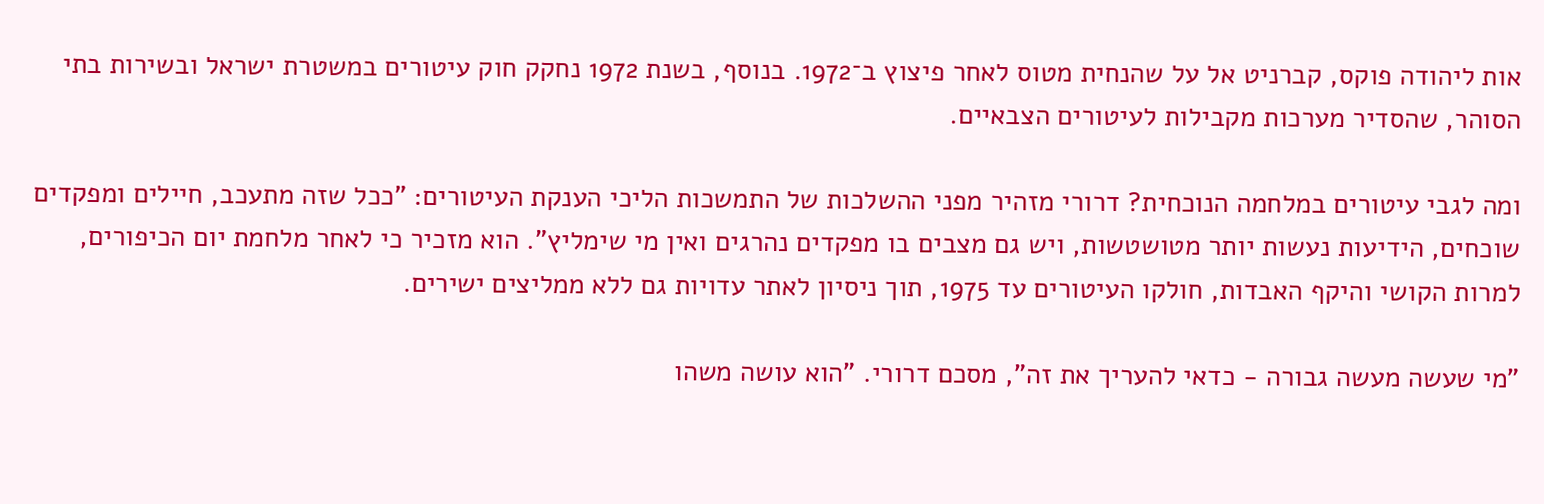אות ליהודה פוקס, קברניט אל על שהנחית מטוס לאחר פיצוץ ב־1972. בנוסף, בשנת 1972 נחקק חוק עיטורים במשטרת ישראל ובשירות בתי הסוהר, שהסדיר מערכות מקבילות לעיטורים הצבאיים.

ומה לגבי עיטורים במלחמה הנוכחית? דרורי מזהיר מפני ההשלכות של התמשכות הליכי הענקת העיטורים: "ככל שזה מתעכב, חיילים ומפקדים שוכחים, הידיעות נעשות יותר מטושטשות, ויש גם מצבים בו מפקדים נהרגים ואין מי שימליץ". הוא מזכיר כי לאחר מלחמת יום הכיפורים, למרות הקושי והיקף האבדות, חולקו העיטורים עד 1975, תוך ניסיון לאתר עדויות גם ללא ממליצים ישירים.

"מי שעשה מעשה גבורה - כדאי להעריך את זה", מסכם דרורי. "הוא עושה משהו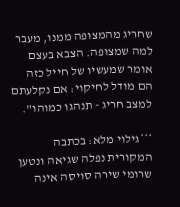שחריג מהמצופה ממנו, מעבר למה שמצופה. הצבא בעצם אומר שמעשיו של חייל כזה הם מודל לחיקוי: אם נקלעתם למצב חריג - תנהגו כמוהו".

***גילוי מלא: בכתבה המקורית נפלה שגיאה ונטען שרומי שירה סויסה אינה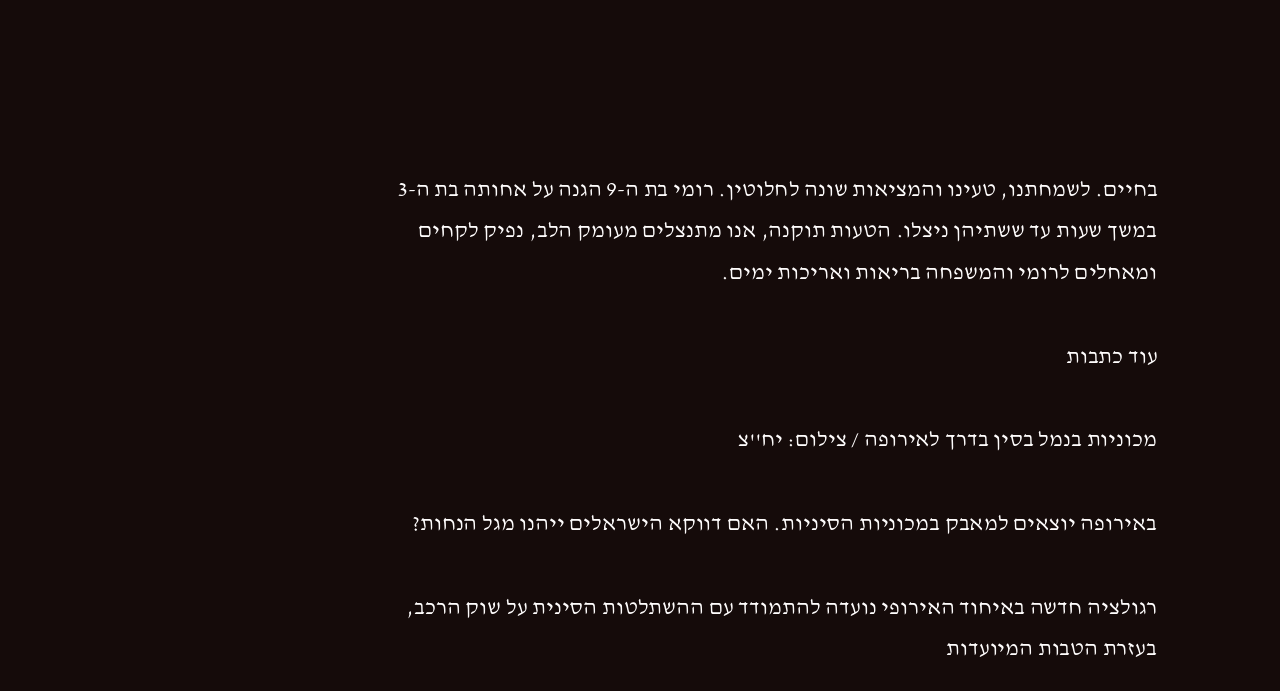בחיים. לשמחתנו, טעינו והמציאות שונה לחלוטין. רומי בת ה-9 הגנה על אחותה בת ה-3 במשך שעות עד ששתיהן ניצלו. הטעות תוקנה, אנו מתנצלים מעומק הלב, נפיק לקחים ומאחלים לרומי והמשפחה בריאות ואריכות ימים.

עוד כתבות

מכוניות בנמל בסין בדרך לאירופה / צילום: יח''צ

באירופה יוצאים למאבק במכוניות הסיניות. האם דווקא הישראלים ייהנו מגל הנחות?

רגולציה חדשה באיחוד האירופי נועדה להתמודד עם ההשתלטות הסינית על שוק הרכב, בעזרת הטבות המיועדות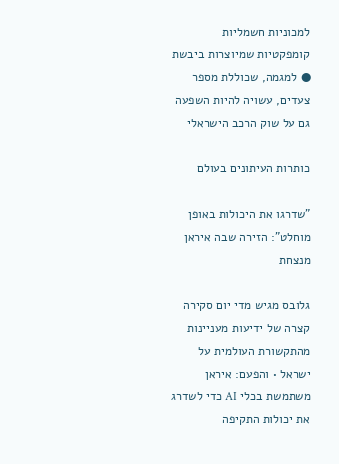למכוניות חשמליות קומפקטיות שמיוצרות ביבשת ● למגמה, שכוללת מספר צעדים, עשויה להיות השפעה גם על שוק הרכב הישראלי

כותרות העיתונים בעולם

"שדרגו את היכולות באופן מוחלט": הזירה שבה איראן מנצחת

גלובס מגיש מדי יום סקירה קצרה של ידיעות מעניינות מהתקשורת העולמית על ישראל • והפעם: איראן משתמשת בכלי AI כדי לשדרג את יכולות התקיפה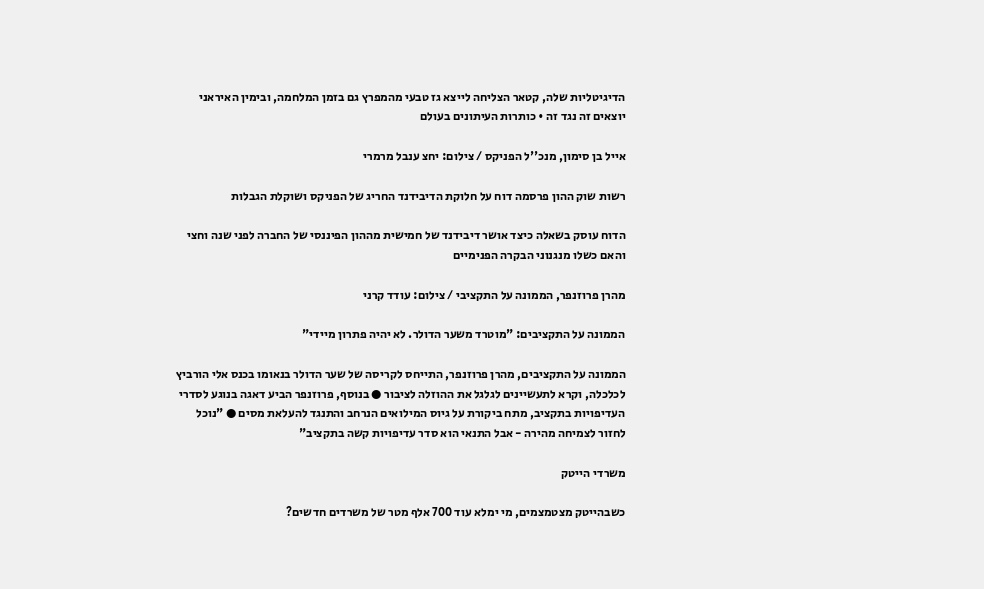הדיגיטליות שלה, קטאר הצליחה לייצא גז טבעי מהמפרץ גם בזמן המלחמה, ובימין האיראני יוצאים זה נגד זה • כותרות העיתונים בעולם

אייל בן סימון, מנכ''ל הפניקס / צילום: יחצ ענבל מרמרי

רשות שוק ההון פרסמה דוח על חלוקת הדיבידנד החריג של הפניקס ושוקלת הגבלות

הדוח עוסק בשאלה כיצד אושר דיבידנד של חמישית מההון הפיננסי של החברה לפני שנה וחצי והאם כשלו מנגנוני הבקרה הפנימיים

מהרן פרוזנפר, הממונה על התקציבי / צילום: עודד קרני

הממונה על התקציבים: "מוטרד משער הדולר. לא יהיה פתרון מיידי"

הממונה על התקציבים, מהרן פרוזנפר, התייחס לקריסה של שער הדולר בנאומו בכנס אלי הורביץ לכלכלה, וקרא לתעשיינים לגלגל את ההוזלה לציבור ● בנוסף, פרוזנפר הביע דאגה בנוגע לסדרי העדיפויות בתקציב, מתח ביקורת על גיוס המילואים הנרחב והתנגד להעלאת מסים ● "נוכל לחזור לצמיחה מהירה - אבל התנאי הוא סדר עדיפויות קשה בתקציב"

משרדי הייטק

כשבהייטק מצטמצמים, מי ימלא עוד 700 אלף מטר של משרדים חדשים?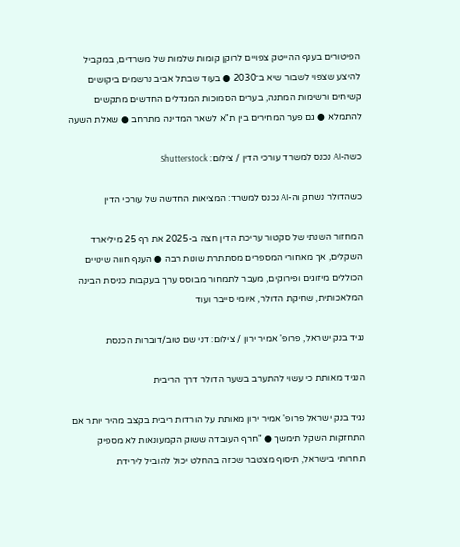הפיטורים בענף ההייטק צפויים לרוקן קומות שלמות של משרדים, במקביל להיצע שצפוי לשבור שיא ב־2030 ● בעוד שבתל אביב נרשמים ביקושים קשיחים ורשימות המתנה, בערים הסמוכות המגדלים החדשים מתקשים להתמלא ● גם פער המחירים בין ת"א לשאר המדינה מתרחב ● שאלת השעה

כשה-AI נכנס למשרד עורכי הדין / צילום: Shutterstock

כשהדולר נשחק וה-AI נכנס למשרד: המציאות החדשה של עורכי הדין

המחזור השנתי של סקטור עריכת הדין חצה ב-2025 את רף 25 מיליארד השקלים, אך מאחורי המספרים מסתתרת שונות רבה ● הענף חווה שינויים הכוללים מיזוגים ופירוקים, מעבר לתמחור מבוסס ערך בעקבות כניסת הבינה המלאכותית, שחיקת הדולר, איומי סייבר ועוד

נגיד בנק ישראל, פרופ' אמיר ירון / צילום: דני שם טוב/דוברות הכנסת

הנגיד מאותת כי עשוי להתערב בשער הדולר דרך הריבית

נגיד בנק ישראל פרופ' אמיר ירון מאותת על הורדות ריבית בקצב מהיר יותר אם התחזקות השקל תימשך ● "חרף העובדה ששוק הקמעונאות לא מספיק תחרותי בישראל, תיסוף מצטבר שכזה בהחלט יכול להוביל לירידת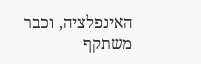האינפלציה, וכבר משתקף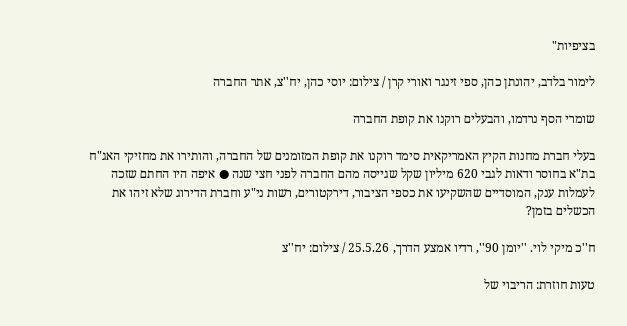בציפיות"

לימור בלדב, יהונתן כהן, ספי זינגר ואורי קרן / צילום: יוסי כהן, יח''צ, אתר החברה

שומרי הסף נרדמו, והבעלים רוקנו את קופת החברה

בעלי חברת מחנות הקיץ האמריקאית סימד רוקנו את קופת המזומנים של החברה, והותירו את מחזיקי האג"ח בת"א בחוסר ודאות לגבי 620 מיליון שקל שגייסה מהם החברה לפני חצי שנה ● איפה היו החתם שזכה לעמלות ענק, המוסדיים שהשקיעו את כספי הציבור, דירקטורים, רשות ני"ע וחברת הדירוג שלא זיהו את הכשלים בזמן?

ח''כ מיקי לוי. ''יומן 90'', רדיו אמצע הדרך, 25.5.26 / צילום: יח''צ

טעות חוזרת: הריבוי של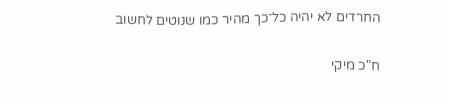החרדים לא יהיה כל־כך מהיר כמו שנוטים לחשוב

ח"כ מיקי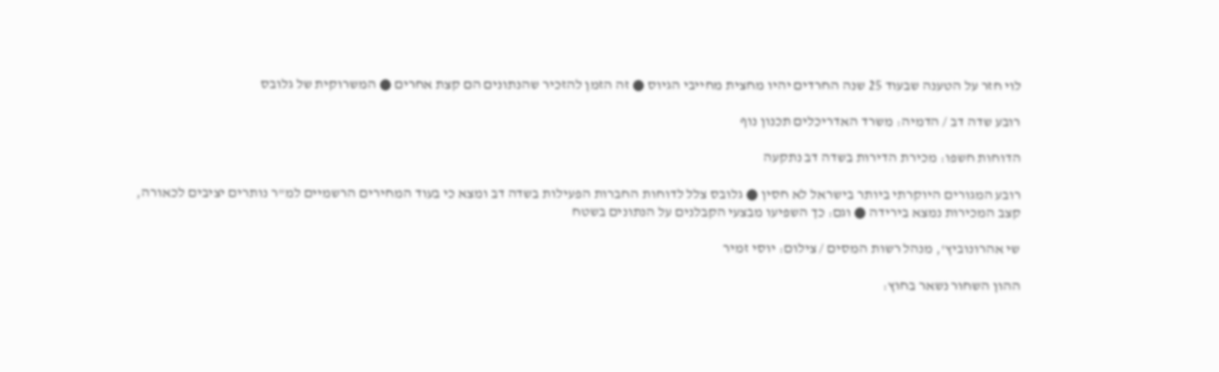לוי חזר על הטענה שבעוד 25 שנה החרדים יהיו מחצית מחייבי הגיוס ● זה הזמן להזכיר שהנתונים הם קצת אחרים ● המשרוקית של גלובס

רובע שדה דב / הדמיה: משרד האדריכלים תכנון נוף

הדוחות חשפו: מכירת הדירות בשדה דב נתקעה

רובע המגורים היוקרתי ביותר בישראל לא חסין ● גלובס צלל לדוחות החברות הפעילות בשדה דב ומצא כי בעוד המחירים הרשמיים למ"ר נותרים יציבים לכאורה, קצב המכירות נמצא בירידה ● וגם: כך השפיעו מבצעי הקבלנים על הנתונים בשטח

שי אהרונוביץ', מנהל רשות המסים / צילום: יוסי זמיר

ההון השחור נשאר בחוץ: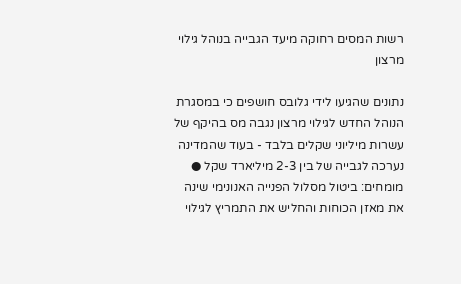רשות המסים רחוקה מיעד הגבייה בנוהל גילוי מרצון

נתונים שהגיעו לידי גלובס חושפים כי במסגרת הנוהל החדש לגילוי מרצון נגבה מס בהיקף של עשרות מיליוני שקלים בלבד - בעוד שהמדינה נערכה לגבייה של בין 2-3 מיליארד שקל ● מומחים: ביטול מסלול הפנייה האנונימי שינה את מאזן הכוחות והחליש את התמריץ לגילוי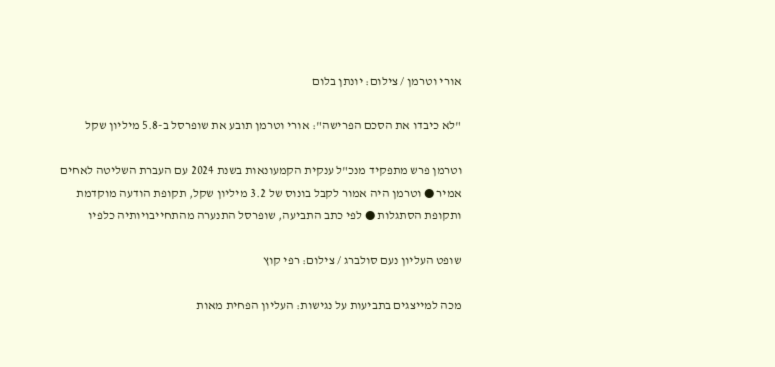אורי וטרמן / צילום: יונתן בלום

"לא כיבדו את הסכם הפרישה": אורי וטרמן תובע את שופרסל ב-5.8 מיליון שקל

וטרמן פרש מתפקיד מנכ"ל ענקית הקמעונאות בשנת 2024 עם העברת השליטה לאחים אמיר ● וטרמן היה אמור לקבל בונוס של 3.2 מיליון שקל, תקופת הודעה מוקדמת ותקופת הסתגלות ● לפי כתב התביעה, שופרסל התנערה מהתחייבויותיה כלפיו

שופט העליון נעם סולברג / צילום: רפי קוץ

מכה למייצגים בתביעות על נגישות: העליון הפחית מאות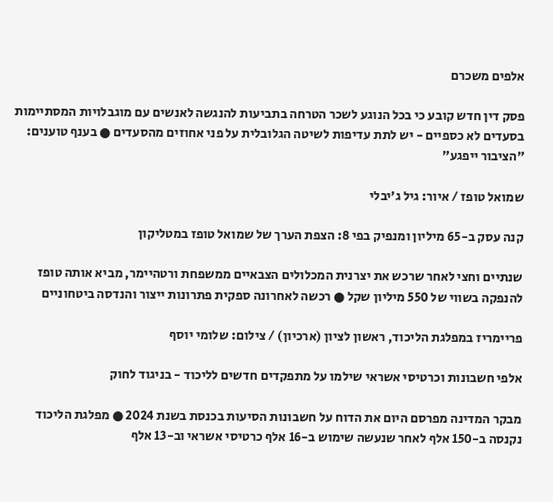אלפים משכרם

פסק דין חדש קובע כי בכל הנוגע לשכר הטרחה בתביעות להנגשה לאנשים עם מוגבלויות המסתיימות בסעדים לא כספיים - יש לתת עדיפות לשיטה הגלובלית על פני אחוזים מהסעדים ● בענף טוענים: "הציבור ייפגע"

שמואל טופז / איור: גיל ג'יבלי

קנה עסק ב-65 מיליון ומנפיק בפי 8: הצפת הערך של שמואל טופז במטליקון

שנתיים וחצי לאחר שרכש את יצרנית המכלולים הצבאיים ממשפחת ורטהיימר, מביא אותה טופז להנפקה בשווי של 550 מיליון שקל ● רכשה לאחרונה ספקית פתרונות ייצור והנדסה ביטחוניים

פריימריז במפלגת הליכוד, ראשון לציון (ארכיון) / צילום: שלומי יוסף

אלפי חשבונות וכרטיסי אשראי שילמו על מתפקדים חדשים לליכוד - בניגוד לחוק

מבקר המדינה מפרסם היום את הדוח על חשבונות הסיעות בכנסת בשנת 2024 ● מפלגת הליכוד נקנסה ב-150 אלף לאחר שנעשה שימוש ב-16 אלף כרטיסי אשראי וב-13 אלף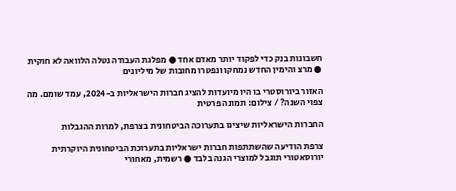חשבונות בנק כדי לפקוד יותר מאדם אחד ● מפלגת העבודה נטלה הלוואה לא חוקית ● מרצ והימין החדש נמחקו ונפטרו מחובות של מיליונים

האזור ביורוסטרי בו היו מיועדות להציג חברות הישראליות ב-2024, עמד שומם. מה צפוי השנה? / צילום: תמונה פרטית

החברות הישראליות שיציגו בתערוכה הביטחונית בצרפת, למרות ההגבלות

צרפת הודיעה שהשתתפות חברות ישראליות בתערוכת הביטחונית היוקרתית יורוסאטורי תוגבל למוצרי הגנה בלבד ● רשמית, מאחורי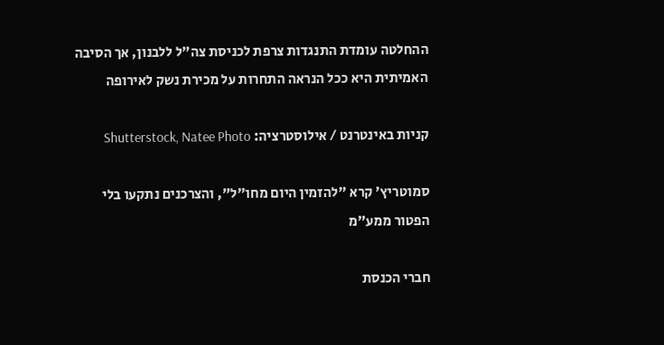ההחלטה עומדת התנגדות צרפת לכניסת צה"ל ללבנון, אך הסיבה האמיתית היא ככל הנראה התחרות על מכירת נשק לאירופה

קניות באינטרנט / אילוסטרציה: Shutterstock, Natee Photo

סמוטריץ' קרא "להזמין היום מחו"ל", והצרכנים נתקעו בלי הפטור ממע"מ

חברי הכנסת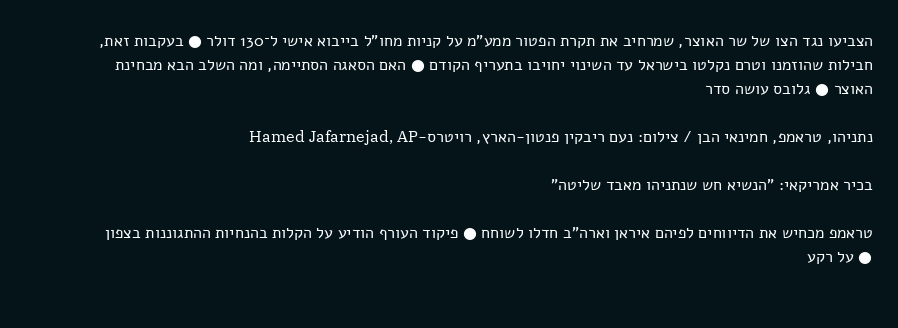הצביעו נגד הצו של שר האוצר, שמרחיב את תקרת הפטור ממע"מ על קניות מחו"ל בייבוא אישי ל־130 דולר ● בעקבות זאת, חבילות שהוזמנו וטרם נקלטו בישראל עד השינוי יחויבו בתעריף הקודם ● האם הסאגה הסתיימה, ומה השלב הבא מבחינת האוצר ● גלובס עושה סדר

נתניהו, טראמפ, חמינאי הבן / צילום: נעם ריבקין פנטון-הארץ, רויטרס-Hamed Jafarnejad, AP

בכיר אמריקאי: "הנשיא חש שנתניהו מאבד שליטה"

טראמפ מכחיש את הדיווחים לפיהם איראן וארה"ב חדלו לשוחח ● פיקוד העורף הודיע על הקלות בהנחיות ההתגוננות בצפון ● על רקע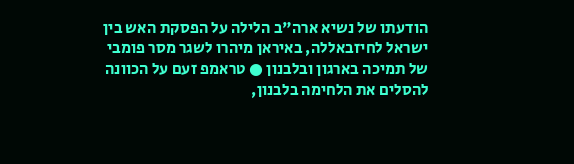הודעתו של נשיא ארה"ב הלילה על הפסקת האש בין ישראל לחיזבאללה, באיראן מיהרו לשגר מסר פומבי של תמיכה בארגון ובלבנון ● טראמפ זעם על הכוונה להסלים את הלחימה בלבנון,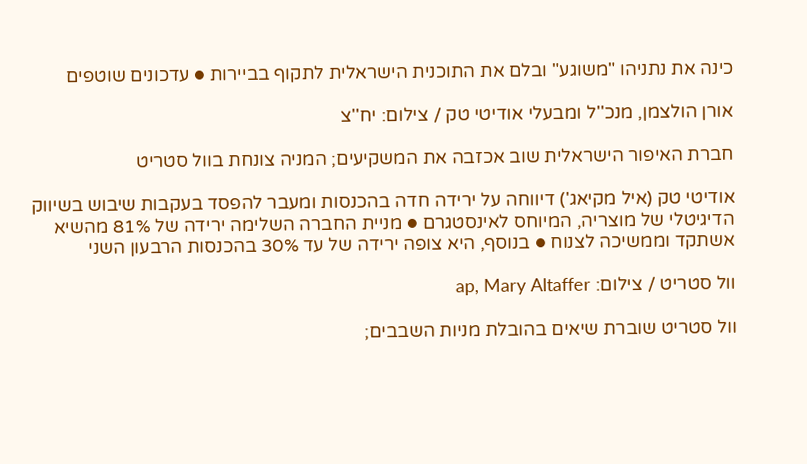כינה את נתניהו "משוגע" ובלם את התוכנית הישראלית לתקוף בביירות ● עדכונים שוטפים

אורן הולצמן, מנכ''ל ומבעלי אודיטי טק / צילום: יח''צ

חברת האיפור הישראלית שוב אכזבה את המשקיעים; המניה צונחת בוול סטריט

אודיטי טק (איל מקיאג') דיווחה על ירידה חדה בהכנסות ומעבר להפסד בעקבות שיבוש בשיווק הדיגיטלי של מוצריה, המיוחס לאינסטגרם ● מניית החברה השלימה ירידה של 81% מהשיא אשתקד וממשיכה לצנוח ● בנוסף, היא צופה ירידה של עד 30% בהכנסות הרבעון השני

וול סטריט / צילום: ap, Mary Altaffer

וול סטריט שוברת שיאים בהובלת מניות השבבים;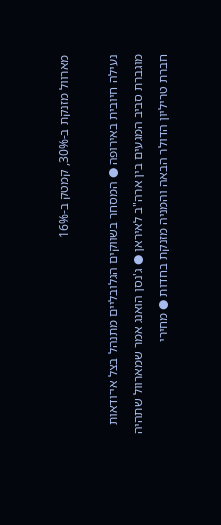מארוול מזנקת ב-30%, קמטק ב-16%

נעילה חיובית באירופה ● המסחר בשווקים הגלובליים מתנהל בצל אי־ודאות מוגברת סביב המגעים בין ארה"ב לאיראן ● ג'נסן הואנג אמר שמארוול שתהיה חברת טריליון הדולר הבאה והמניה מזנקת בחדות ● מחירי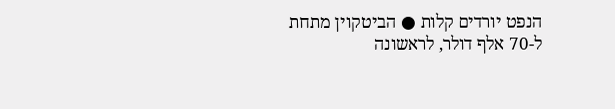הנפט יורדים קלות ● הביטקוין מתחת ל-70 אלף דולר, לראשונה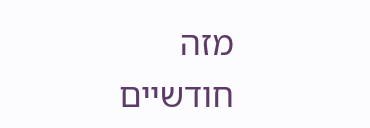מזה חודשיים